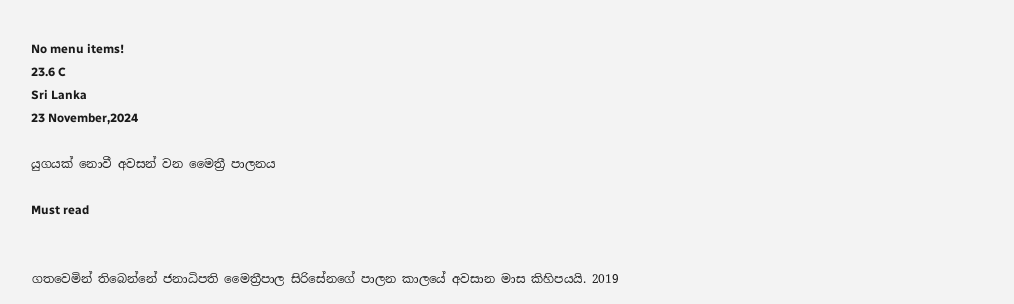No menu items!
23.6 C
Sri Lanka
23 November,2024

යුගයක් නොවී අවසන් වන මෛත්‍රී පාලනය

Must read


ගතවෙමින් තිබෙන්නේ ජනාධිපති මෛත්‍රීපාල සිරිසේනගේ පාලන කාලයේ අවසාන මාස කිහිපයයි. 2019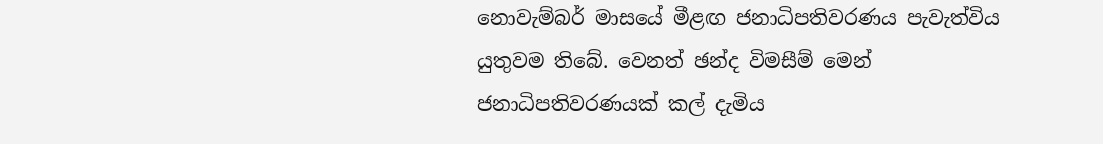නොවැම්බර් මාසයේ මීළඟ ජනාධිපතිවරණය පැවැත්විය යුතුවම තිබේ. වෙනත් ඡන්ද විමසීම් මෙන් ජනාධිපතිවරණයක් කල් දැමිය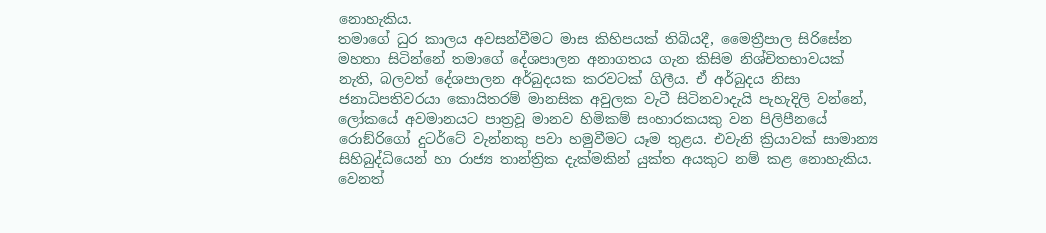නොහැකිය.
තමාගේ ධුර කාලය අවසන්වීමට මාස කිහිපයක් තිබියදී, මෛත්‍රීපාල සිරිසේන මහතා සිටින්නේ තමාගේ දේශපාලන අනාගතය ගැන කිසිම නිශ්චිතභාවයක් නැති, බලවත් දේශපාලන අර්බුදයක කරවටක් ගිලීය. ඒ අර්බුදය නිසා ජනාධිපතිවරයා කොයිතරම් මානසික අවුලක වැටී සිටිනවාදැයි පැහැදිලි වන්නේ, ලෝකයේ අවමානයට පාත්‍රවූ මානව හිමිකම් සංහාරකයකු වන පිලිපීනයේ රොඞ්රිගෝ දුටර්ටේ වැන්නකු පවා හමුවීමට යෑම තුළය. එවැනි ක්‍රියාවක් සාමාන්‍ය සිහිබුද්ධියෙන් හා රාජ්‍ය තාන්ත්‍රික දැක්මකින් යුක්ත අයකුට නම් කළ නොහැකිය. වෙනත්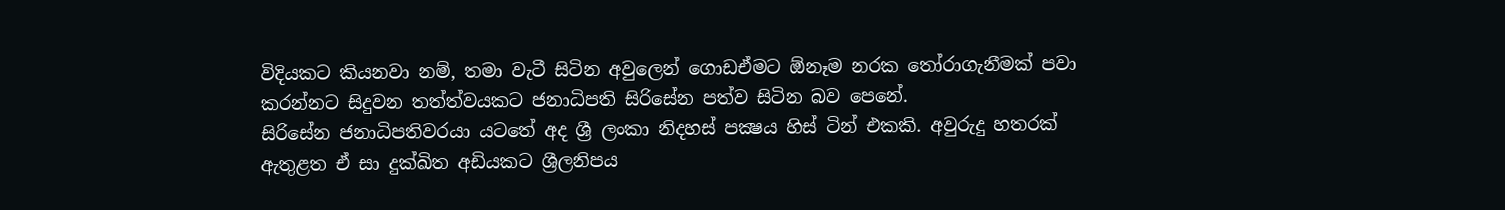විදියකට කියනවා නම්, තමා වැටී සිටින අවුලෙන් ගොඩඒමට ඕනෑම නරක තෝරාගැනීමක් පවා කරන්නට සිදුවන තත්ත්වයකට ජනාධිපති සිරිසේන පත්ව සිටින බව පෙනේ.
සිරිසේන ජනාධිපතිවරයා යටතේ අද ශ්‍රී ලංකා නිදහස් පක්‍ෂය හිස් ටින් එකකි. අවුරුදු හතරක් ඇතුළත ඒ සා දුක්ඛිත අඩියකට ශ්‍රීලනිපය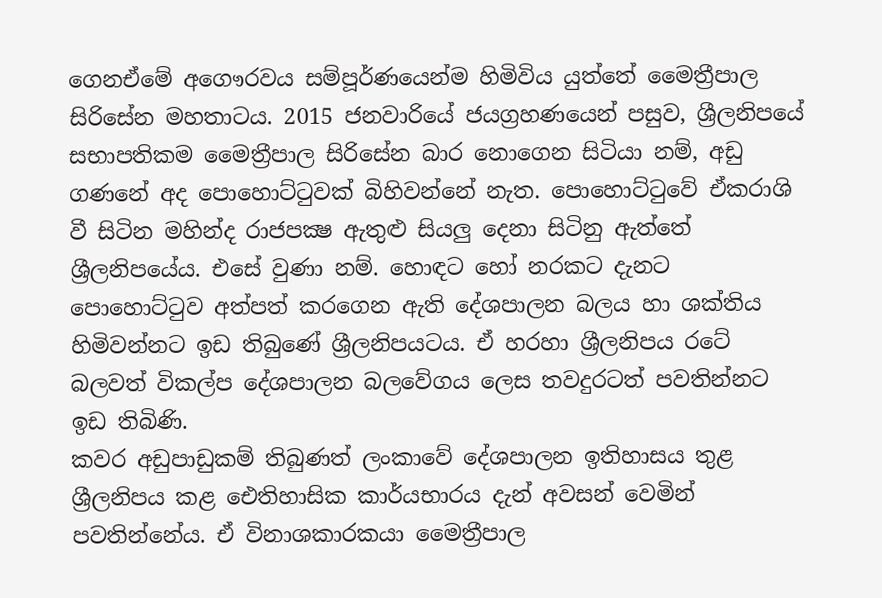ගෙනඒමේ අගෞරවය සම්පූර්ණයෙන්ම හිමිවිය යුත්තේ මෛත්‍රීපාල සිරිසේන මහතාටය. 2015 ජනවාරියේ ජයග්‍රහණයෙන් පසුව, ශ්‍රීලනිපයේ සභාපතිකම මෛත්‍රීපාල සිරිසේන බාර නොගෙන සිටියා නම්, අඩු ගණනේ අද පොහොට්ටුවක් බිහිවන්නේ නැත. පොහොට්ටුවේ ඒකරාශි වී සිටින මහින්ද රාජපක්‍ෂ ඇතුළු සියලු දෙනා සිටිනු ඇත්තේ ශ්‍රීලනිපයේය. එසේ වුණා නම්. හොඳට හෝ නරකට දැනට පොහොට්ටුව අත්පත් කරගෙන ඇති දේශපාලන බලය හා ශක්තිය හිමිවන්නට ඉඩ තිබුණේ ශ්‍රීලනිපයටය. ඒ හරහා ශ්‍රීලනිපය රටේ බලවත් විකල්ප දේශපාලන බලවේගය ලෙස තවදුරටත් පවතින්නට ඉඩ තිබිණි.
කවර අඩුපාඩුකම් තිබුණත් ලංකාවේ දේශපාලන ඉතිහාසය තුළ ශ්‍රීලනිපය කළ ඓතිහාසික කාර්යභාරය දැන් අවසන් වෙමින් පවතින්නේය. ඒ විනාශකාරකයා මෛත්‍රීපාල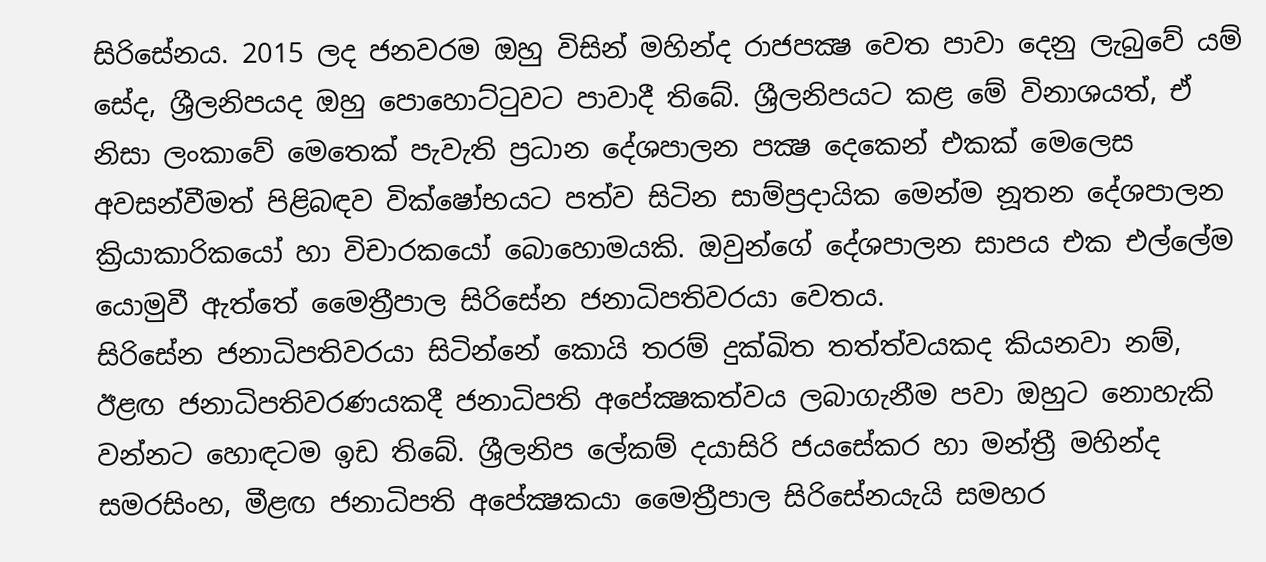සිරිසේනය. 2015 ලද ජනවරම ඔහු විසින් මහින්ද රාජපක්‍ෂ වෙත පාවා දෙනු ලැබුවේ යම් සේද, ශ්‍රීලනිපයද ඔහු පොහොට්ටුවට පාවාදී තිබේ. ශ්‍රීලනිපයට කළ මේ විනාශයත්, ඒ නිසා ලංකාවේ මෙතෙක් පැවැති ප්‍රධාන දේශපාලන පක්‍ෂ දෙකෙන් එකක් මෙලෙස අවසන්වීමත් පිළිබඳව වික්ෂෝභයට පත්ව සිටින සාම්ප්‍රදායික මෙන්ම නූතන දේශපාලන ක්‍රියාකාරිකයෝ හා විචාරකයෝ බොහොමයකි. ඔවුන්ගේ දේශපාලන සාපය එක එල්ලේම යොමුවී ඇත්තේ මෛත්‍රීපාල සිරිසේන ජනාධිපතිවරයා වෙතය.
සිරිසේන ජනාධිපතිවරයා සිටින්නේ කොයි තරම් දුක්ඛිත තත්ත්වයකද කියනවා නම්, ඊළඟ ජනාධිපතිවරණයකදී ජනාධිපති අපේක්‍ෂකත්වය ලබාගැනීම පවා ඔහුට නොහැකි වන්නට හොඳටම ඉඩ තිබේ. ශ්‍රීලනිප ලේකම් දයාසිරි ජයසේකර හා මන්ත්‍රී මහින්ද සමරසිංහ, මීළඟ ජනාධිපති අපේක්‍ෂකයා මෛත්‍රීපාල සිරිසේනයැයි සමහර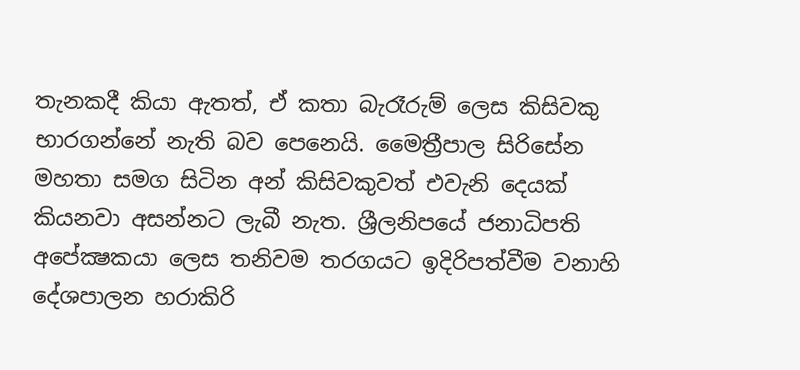තැනකදී කියා ඇතත්, ඒ කතා බැරෑරුම් ලෙස කිසිවකු භාරගන්නේ නැති බව පෙනෙයි. මෛත්‍රීපාල සිරිසේන මහතා සමග සිටින අන් කිසිවකුවත් එවැනි දෙයක් කියනවා අසන්නට ලැබී නැත. ශ්‍රීලනිපයේ ජනාධිපති අපේක්‍ෂකයා ලෙස තනිවම තරගයට ඉදිරිපත්වීම වනාහි දේශපාලන හරාකිරි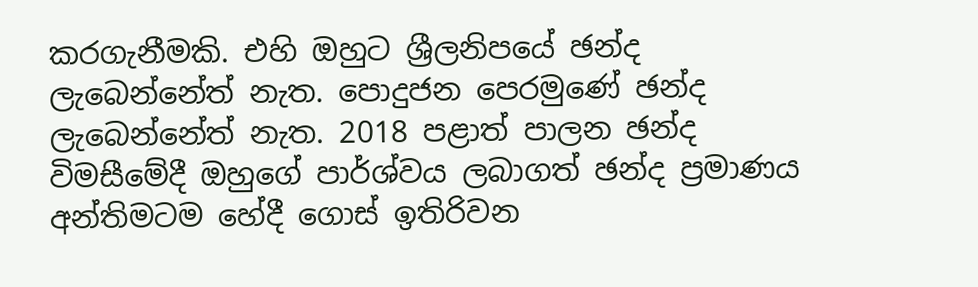කරගැනීමකි. එහි ඔහුට ශ්‍රීලනිපයේ ඡන්ද ලැබෙන්නේත් නැත. පොදුජන පෙරමුණේ ඡන්ද ලැබෙන්නේත් නැත. 2018 පළාත් පාලන ඡන්ද විමසීමේදී ඔහුගේ පාර්ශ්වය ලබාගත් ඡන්ද ප්‍රමාණය අන්තිමටම හේදී ගොස් ඉතිරිවන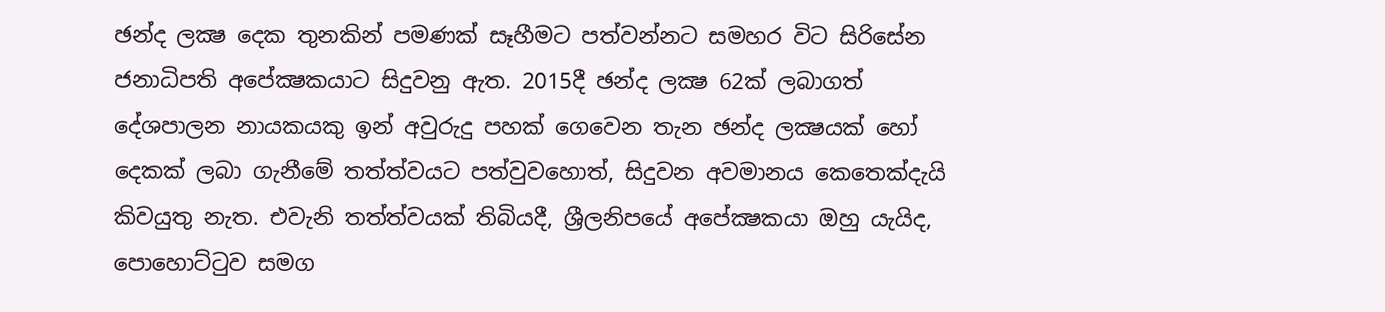ඡන්ද ලක්‍ෂ දෙක තුනකින් පමණක් සෑහීමට පත්වන්නට සමහර විට සිරිසේන ජනාධිපති අපේක්‍ෂකයාට සිදුවනු ඇත. 2015දී ඡන්ද ලක්‍ෂ 62ක් ලබාගත් දේශපාලන නායකයකු ඉන් අවුරුදු පහක් ගෙවෙන තැන ඡන්ද ලක්‍ෂයක් හෝ දෙකක් ලබා ගැනීමේ තත්ත්වයට පත්වුවහොත්, සිදුවන අවමානය කෙතෙක්දැයි කිවයුතු නැත. එවැනි තත්ත්වයක් තිබියදී, ශ්‍රීලනිපයේ අපේක්‍ෂකයා ඔහු යැයිද, පොහොට්ටුව සමග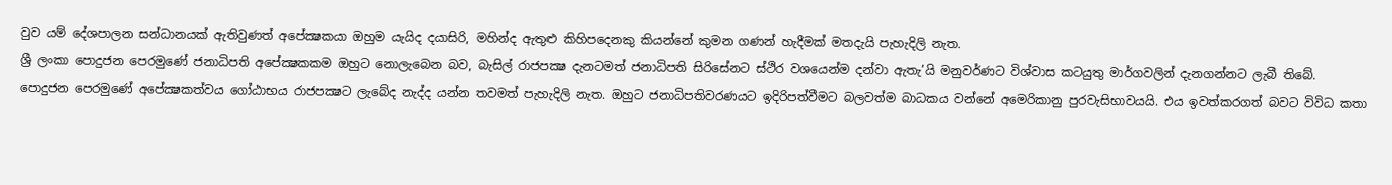වුව යම් දේශපාලන සන්ධානයක් ඇතිවුණත් අපේක්‍ෂකයා ඔහුම යැයිද දයාසිරි, මහින්ද ඇතුළු කිහිපදෙනකු කියන්නේ කුමන ගණන් හැදීමක් මතදැයි පැහැදිලි නැත.
ශ්‍රී ලංකා පොදුජන පෙරමුණේ ජනාධිපති අපේක්‍ෂකකම ඔහුට නොලැබෙන බව, බැසිල් රාජපක්‍ෂ දැනටමත් ජනාධිපති සිරිසේනට ස්ථිර වශයෙන්ම දන්වා ඇතැ’යි මනුවර්ණට විශ්වාස කටයුතු මාර්ගවලින් දැනගන්නට ලැබී තිබේ.
පොදුජන පෙරමුණේ අපේක්‍ෂකත්වය ගෝඨාභය රාජපක්‍ෂට ලැබේද නැද්ද යන්න තවමත් පැහැදිලි නැත. ඔහුට ජනාධිපතිවරණයට ඉදිරිපත්වීමට බලවත්ම බාධකය වන්නේ අමෙරිකානු පුරවැසිභාවයයි. එය ඉවත්කරගත් බවට විවිධ කතා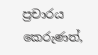ප්‍රචාරය කෙරුණත්,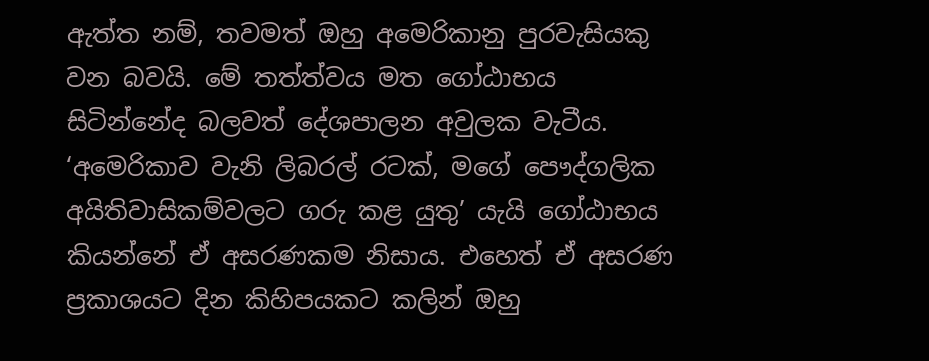ඇත්ත නම්, තවමත් ඔහු අමෙරිකානු පුරවැසියකු වන බවයි. මේ තත්ත්වය මත ගෝඨාභය සිටින්නේද බලවත් දේශපාලන අවුලක වැටීය. ‘අමෙරිකාව වැනි ලිබරල් රටක්, මගේ පෞද්ගලික අයිතිවාසිකම්වලට ගරු කළ යුතු’ යැයි ගෝඨාභය කියන්නේ ඒ අසරණකම නිසාය. එහෙත් ඒ අසරණ ප්‍රකාශයට දින කිහිපයකට කලින් ඔහු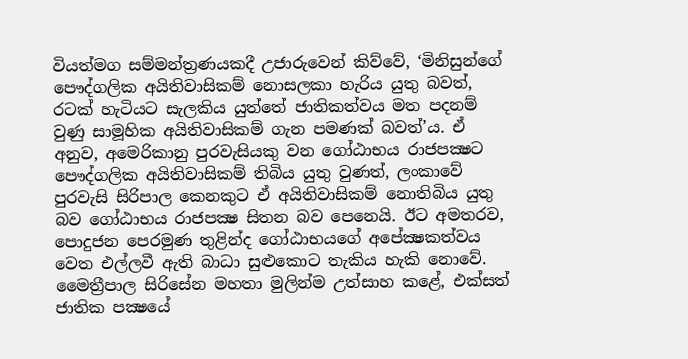වියත්මග සම්මන්ත්‍රණයකදී උජාරුවෙන් කිව්වේ, ‘මිනිසුන්ගේ පෞද්ගලික අයිතිවාසිකම් නොසලකා හැරිය යුතු බවත්, රටක් හැටියට සැලකිය යුත්තේ ජාතිකත්වය මත පදනම් වුණු සාමූහික අයිතිවාසිකම් ගැන පමණක් බවත්’ය. ඒ අනුව, අමෙරිකානු පුරවැසියකු වන ගෝඨාභය රාජපක්‍ෂට පෞද්ගලික අයිතිවාසිකම් තිබිය යුතු වුණත්, ලංකාවේ පුරවැසි සිරිපාල කෙනකුට ඒ අයිතිවාසිකම් නොතිබිය යුතු බව ගෝඨාභය රාජපක්‍ෂ සිතන බව පෙනෙයි. ඊට අමතරව, පොදුජන පෙරමුණ තුළින්ද ගෝඨාභයගේ අපේක්‍ෂකත්වය වෙත එල්ලවී ඇති බාධා සුළුකොට තැකිය හැකි නොවේ.
මෛත්‍රීපාල සිරිසේන මහතා මුලින්ම උත්සාහ කළේ, එක්සත් ජාතික පක්‍ෂයේ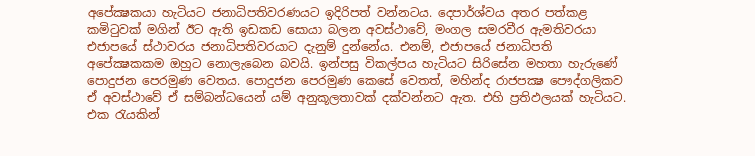අපේක්‍ෂකයා හැටියට ජනාධිපතිවරණයට ඉදිරිපත් වන්නටය. දෙපාර්ශ්වය අතර පත්කළ කමිටුවක් මගින් ඊට ඇති ඉඩකඩ සොයා බලන අවස්ථාවේ, මංගල සමරවීර ඇමතිවරයා එජාපයේ ස්ථාවරය ජනාධිපතිවරයාට දැනුම් දුන්නේය. එනම්, එජාපයේ ජනාධිපති අපේක්‍ෂකකම ඔහුට නොලැබෙන බවයි. ඉන්පසු විකල්පය හැටියට සිරිසේන මහතා හැරුණේ පොදුජන පෙරමුණ වෙතය. පොදුජන පෙරමුණ කෙසේ වෙතත්, මහින්ද රාජපක්‍ෂ පෞද්ගලිකව ඒ අවස්ථාවේ ඒ සම්බන්ධයෙන් යම් අනුකූලතාවක් දක්වන්නට ඇත. එහි ප්‍රතිඵලයක් හැටියට. එක රැයකින්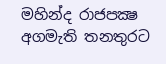මහින්ද රාජපක්‍ෂ අගමැති තනතුරට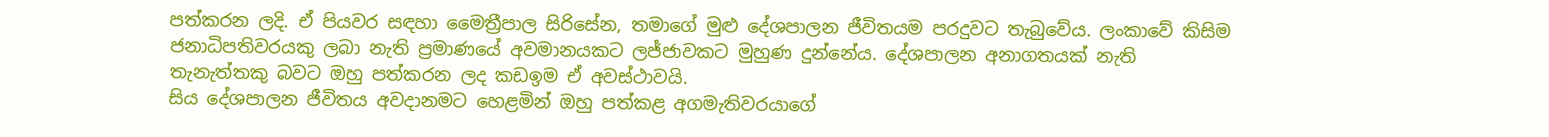පත්කරන ලදි. ඒ පියවර සඳහා මෛත්‍රීපාල සිරිසේන, තමාගේ මුළු දේශපාලන ජීවිතයම පරදුවට තැබුවේය. ලංකාවේ කිසිම ජනාධිපතිවරයකු ලබා නැති ප්‍රමාණයේ අවමානයකට ලජ්ජාවකට මුහුණ දුන්නේය. දේශපාලන අනාගතයක් නැති තැනැත්තකු බවට ඔහු පත්කරන ලද කඩඉම ඒ අවස්ථාවයි.
සිය දේශපාලන ජීවිතය අවදානමට හෙළමින් ඔහු පත්කළ අගමැතිවරයාගේ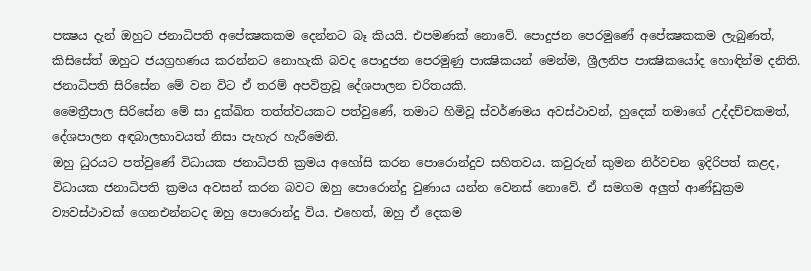පක්‍ෂය දැන් ඔහුට ජනාධිපති අපේක්‍ෂකකම දෙන්නට බෑ කියයි. එපමණක් නොවේ. පොදුජන පෙරමුණේ අපේක්‍ෂකකම ලැබුණත්, කිසිසේත් ඔහුට ජයග්‍රහණය කරන්නට නොහැකි බවද පොදුජන පෙරමුණු පාක්‍ෂිකයන් මෙන්ම, ශ්‍රීලනිප පාක්‍ෂිකයෝද හොඳින්ම දනිති. ජනාධිපති සිරිසේන මේ වන විට ඒ තරම් අපවිත්‍රවූ දේශපාලන චරිතයකි.
මෛත්‍රීපාල සිරිසේන මේ සා දුක්ඛිත තත්ත්වයකට පත්වුණේ, තමාට හිමිවූ ස්වර්ණමය අවස්ථාවන්, හුදෙක් තමාගේ උද්දච්චකමත්, දේශපාලන අඳබාලභාවයත් නිසා පැහැර හැරීමෙනි.
ඔහු ධුරයට පත්වුණේ විධායක ජනාධිපති ක්‍රමය අහෝසි කරන පොරොන්දුව සහිතවය. කවුරුන් කුමන නිර්වචන ඉදිරිපත් කළද, විධායක ජනාධිපති ක්‍රමය අවසන් කරන බවට ඔහු පොරොන්දු වුණාය යන්න වෙනස් නොවේ. ඒ සමගම අලුත් ආණ්ඩුක්‍රම ව්‍යවස්ථාවක් ගෙනඑන්නටද ඔහු පොරොන්දු විය. එහෙත්, ඔහු ඒ දෙකම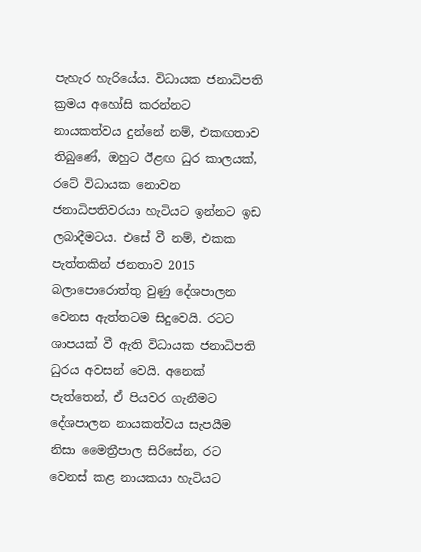පැහැර හැරියේය. විධායක ජනාධිපති ක්‍රමය අහෝසි කරන්නට නායකත්වය දුන්නේ නම්, එකඟතාව තිබුණේ, ඔහුට ඊළඟ ධුර කාලයක්, රටේ විධායක නොවන ජනාධිපතිවරයා හැටියට ඉන්නට ඉඩ ලබාදීමටය. එසේ වී නම්, එකක පැත්තකින් ජනතාව 2015 බලාපොරොත්තු වුණු දේශපාලන වෙනස ඇත්තටම සිදුවෙයි. රටට ශාපයක් වී ඇති විධායක ජනාධිපති ධුරය අවසන් වෙයි. අනෙක් පැත්තෙන්, ඒ පියවර ගැනීමට දේශපාලන නායකත්වය සැපයීම නිසා මෛත්‍රීපාල සිරිසේන, රට වෙනස් කළ නායකයා හැටියට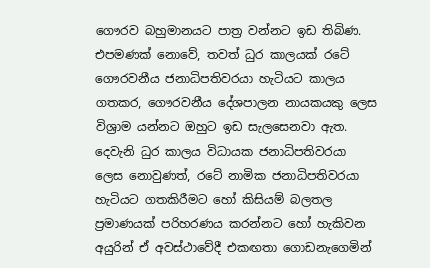ගෞරව බහුමානයට පාත්‍ර වන්නට ඉඩ තිබිණ. එපමණක් නොවේ, තවත් ධුර කාලයක් රටේ ගෞරවනීය ජනාධිපතිවරයා හැටියට කාලය ගතකර, ගෞරවනීය දේශපාලන නායකයකු ලෙස විශ්‍රාම යන්නට ඔහුට ඉඩ සැලසෙනවා ඇත. දෙවැනි ධුර කාලය විධායක ජනාධිපතිවරයා ලෙස නොවුණත්, රටේ නාමික ජනාධිපතිවරයා හැටියට ගතකිරීමට හෝ කිසියම් බලතල ප්‍රමාණයක් පරිහරණය කරන්නට හෝ හැකිවන අයුරින් ඒ අවස්ථාවේදී එකඟතා ගොඩනැගෙමින්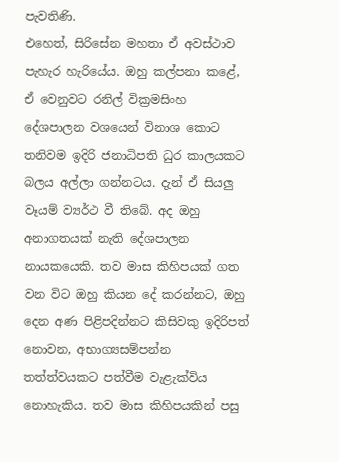පැවතිණි.
එහෙත්, සිරිසේන මහතා ඒ අවස්ථාව පැහැර හැරියේය. ඔහු කල්පනා කළේ, ඒ වෙනුවට රනිල් වික්‍රමසිංහ දේශපාලන වශයෙන් විනාශ කොට තනිවම ඉදිරි ජනාධිපති ධුර කාලයකට බලය අල්ලා ගන්නටය. දැන් ඒ සියලු වෑයම් ව්‍යර්ථ වී තිබේ. අද ඔහු අනාගතයක් නැති දේශපාලන නායකයෙකි. තව මාස කිහිපයක් ගත වන විට ඔහු කියන දේ කරන්නට, ඔහු දෙන අණ පිළිපදින්නට කිසිවකු ඉදිරිපත් නොවන, අභාග්‍යසම්පන්න තත්ත්වයකට පත්වීම වැළැක්විය නොහැකිය. තව මාස කිහිපයකින් පසු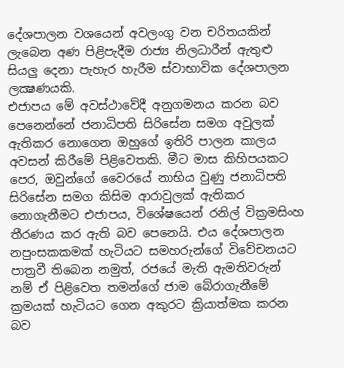දේශපාලන වශයෙන් අවලංගු වන චරිතයකින් ලැබෙන අණ පිළිපැදීම රාජ්‍ය නිලධාරීන් ඇතුළු සියලු දෙනා පැහැර හැරීම ස්වාභාවික දේශපාලන ලක්‍ෂණයකි.
එජාපය මේ අවස්ථාවේදී අනුගමනය කරන බව පෙනෙන්නේ ජනාධිපති සිරිසේන සමග අවුලක් ඇතිකර නොගෙන ඔහුගේ ඉතිරි පාලන කාලය අවසන් කිරීමේ පිළිවෙතකි. මීට මාස කිහිපයකට පෙර, ඔවුන්ගේ වෛරයේ නාභිය වුණු ජනාධිපති සිරිසේන සමග කිසිම ආරාවුලක් ඇතිකර නොගැනීමට එජාපය, විශේෂයෙන් රනිල් වික්‍රමසිංහ තීරණය කර ඇති බව පෙනෙයි. එය දේශපාලන නපුංසකකමක් හැටියට සමහරුන්ගේ විවේචනයට පාත්‍රවී තිබෙන නමුත්, රජයේ මැති ඇමතිවරුන් නම් ඒ පිළිවෙත තමන්ගේ ජාම බේරාගැනීමේ ක්‍රමයක් හැටියට ගෙන අකුරට ක්‍රියාත්මක කරන බව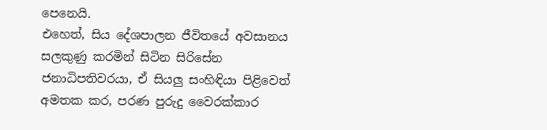පෙනෙයි.
එහෙත්, සිය දේශපාලන ජීවිතයේ අවසානය සලකුණු කරමින් සිටින සිරිසේන ජනාධිපතිවරයා, ඒ සියලු සංහිඳියා පිළිවෙත් අමතක කර, පරණ පුරුදු වෛරක්කාර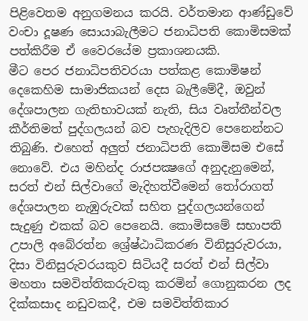පිළිවෙතම අනුගමනය කරයි. වර්තමාන ආණ්ඩුවේ වංචා දූෂණ සොයාබැලීමට ජනාධිපති කොමිසමක් පත්කිරීම ඒ වෛරයේම ප්‍රකාශනයකි.
මීට පෙර ජනාධිපතිවරයා පත්කළ කොමිෂන් දෙකෙහිම සාමාජිකයන් දෙස බැලීමේදී, ඔවුන් දේශපාලන ගැතිභාවයක් නැති, සිය වෘත්තීන්වල කීර්තිමත් පුද්ගලයන් බව පැහැදිලිව පෙනෙන්නට තිබුණි. එහෙත් අලුත් ජනාධිපති කොමිසම එසේ නොවේ. එය මහින්ද රාජපක්‍ෂගේ අනුදැනුමෙන්, සරත් එන් සිල්වාගේ මැදිහත්වීමෙන් තෝරාගත් දේශපාලන නැඹුරුවක් සහිත පුද්ගලයන්ගෙන් සැදුණු එකක් බව පෙනෙයි. කොමිසමේ සභාපති උපාලි අබේරත්න ශ්‍රේෂ්ඨාධිකරණ විනිසුරුවරයා, දිසා විනිසුරුවරයකුව සිටියදී සරත් එන් සිල්වා මහතා සමවිත්තිකරුවකු කරමින් ගොනුකරන ලද දික්කසාද නඩුවකදී, එම සමවිත්තිකාර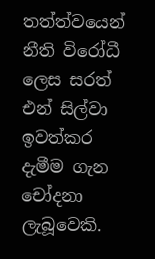තත්ත්වයෙන් නීති විරෝධී ලෙස සරත් එන් සිල්වා ඉවත්කර දැමීම ගැන චෝදනා ලැබූවෙකි.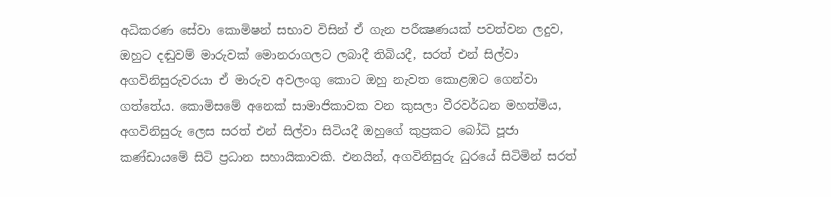අධිකරණ සේවා කොමිෂන් සභාව විසින් ඒ ගැන පරීක්‍ෂණයක් පවත්වන ලදුව, ඔහුට දඬුවම් මාරුවක් මොනරාගලට ලබාදී තිබියදී, සරත් එන් සිල්වා අගවිනිසුරුවරයා ඒ මාරුව අවලංගු කොට ඔහු නැවත කොළඹට ගෙන්වා ගත්තේය. කොමිසමේ අනෙක් සාමාජිකාවක වන කුසලා වීරවර්ධන මහත්මිය, අගවිනිසුරු ලෙස සරත් එන් සිල්වා සිටියදී ඔහුගේ කුප්‍රකට බෝධි පූජා කණ්ඩායමේ සිටි ප්‍රධාන සහායිකාවකි. එනයින්, අගවිනිසුරු ධුරයේ සිටිමින් සරත්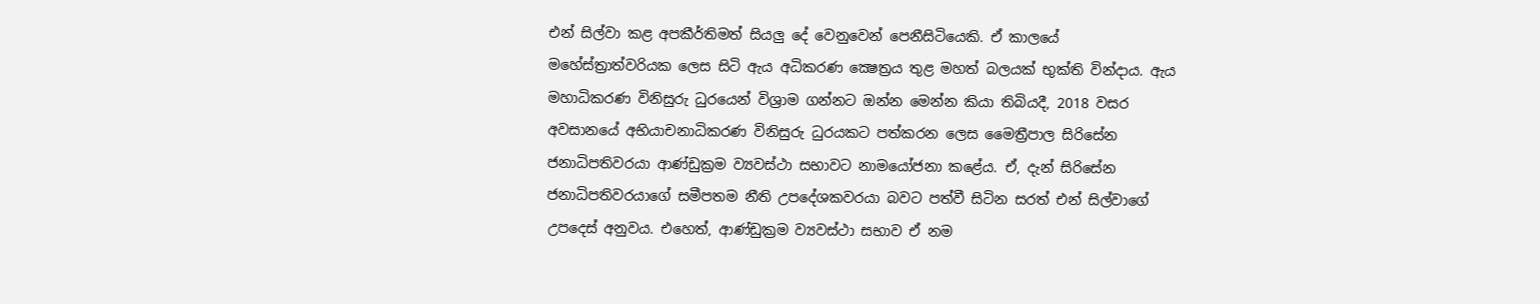එන් සිල්වා කළ අපකීර්තිමත් සියලු දේ වෙනුවෙන් පෙනීසිටියෙකි. ඒ කාලයේ මහේස්ත්‍රාත්වරියක ලෙස සිටි ඇය අධිකරණ ක්‍ෂෙත්‍රය තුළ මහත් බලයක් භුක්ති වින්දාය. ඇය මහාධිකරණ විනිසුරු ධුරයෙන් විශ්‍රාම ගන්නට ඔන්න මෙන්න කියා තිබියදී, 2018 වසර අවසානයේ අභියාචනාධිකරණ විනිසුරු ධුරයකට පත්කරන ලෙස මෛත්‍රීපාල සිරිසේන ජනාධිපතිවරයා ආණ්ඩුක්‍රම ව්‍යවස්ථා සභාවට නාමයෝජනා කළේය. ඒ, දැන් සිරිසේන ජනාධිපතිවරයාගේ සමීපතම නීති උපදේශකවරයා බවට පත්වී සිටින සරත් එන් සිල්වාගේ උපදෙස් අනුවය. එහෙත්, ආණ්ඩුක්‍රම ව්‍යවස්ථා සභාව ඒ නම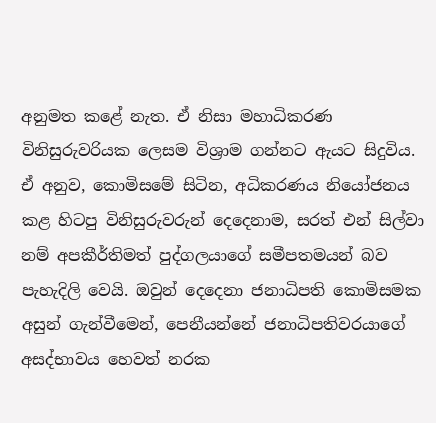අනුමත කළේ නැත. ඒ නිසා මහාධිකරණ විනිසුරුවරියක ලෙසම විශ්‍රාම ගන්නට ඇයට සිදුවිය.
ඒ අනුව, කොමිසමේ සිටින, අධිකරණය නියෝජනය කළ හිටපු විනිසුරුවරුන් දෙදෙනාම, සරත් එන් සිල්වා නම් අපකීර්තිමත් පුද්ගලයාගේ සමීපතමයන් බව පැහැදිලි වෙයි. ඔවුන් දෙදෙනා ජනාධිපති කොමිසමක අසුන් ගැන්වීමෙන්, පෙනීයන්නේ ජනාධිපතිවරයාගේ අසද්භාවය හෙවත් නරක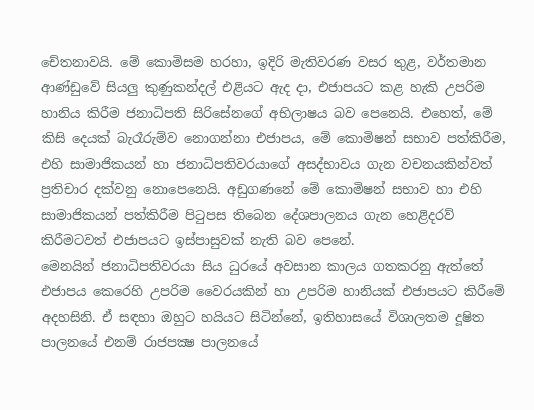චේතනාවයි. මේ කොමිසම හරහා, ඉදිරි මැතිවරණ වසර තුළ, වර්තමාන ආණ්ඩුවේ සියලු කුණුකන්දල් එළියට ඇද දා, එජාපයට කළ හැකි උපරිම හානිය කිරීම ජනාධිපති සිරිසේනගේ අභිලාෂය බව පෙනෙයි. එහෙත්, මේ කිසි දෙයක් බැරෑරුම්ව නොගන්නා එජාපය, මේ කොමිෂන් සභාව පත්කිරීම, එහි සාමාජිකයන් හා ජනාධිපතිවරයාගේ අසද්භාවය ගැන වචනයකින්වත් ප්‍රතිචාර දක්වනු නොපෙනෙයි. අඩුගණනේ මේ කොමිෂන් සභාව හා එහි සාමාජිකයන් පත්කිරීම පිටුපස තිබෙන දේශපාලනය ගැන හෙළිදරව් කිරීමටවත් එජාපයට ඉස්පාසුවක් නැති බව පෙනේ.
මෙනයින් ජනාධිපතිවරයා සිය ධුරයේ අවසාන කාලය ගතකරනු ඇත්තේ එජාපය කෙරෙහි උපරිම වෛරයකින් හා උපරිම හානියක් එජාපයට කිරීමේ අදහසිනි. ඒ සඳහා ඔහුට හයියට සිටින්නේ, ඉතිහාසයේ විශාලතම දූෂිත පාලනයේ එනම් රාජපක්‍ෂ පාලනයේ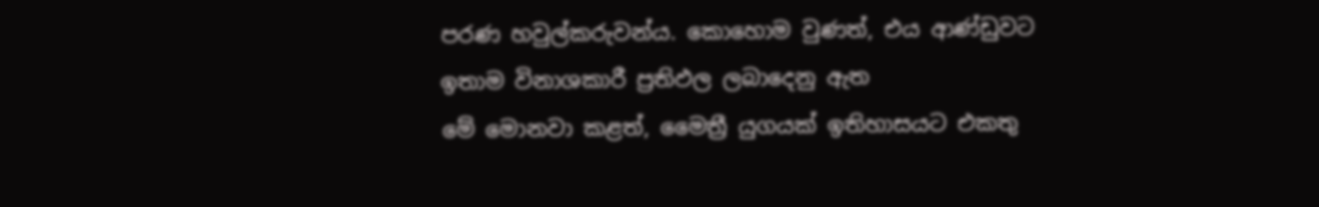පරණ හවුල්කරුවන්ය. කොහොම වුණත්, එය ආණ්ඩුවට ඉතාම විනාශකාරී ප්‍රතිඵල ලබාදෙනු ඇත
මේ මොනවා කළත්, මෛත්‍රී යුගයක් ඉතිහාසයට එකතු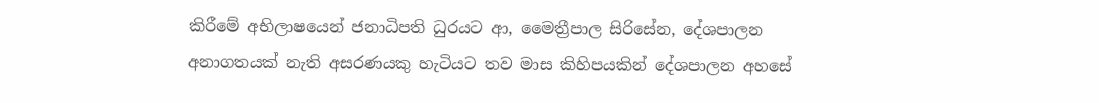කිරීමේ අභිලාෂයෙන් ජනාධිපති ධුරයට ආ, මෛත්‍රීපාල සිරිසේන, දේශපාලන අනාගතයක් නැති අසරණයකු හැටියට තව මාස කිහිපයකින් දේශපාලන අහසේ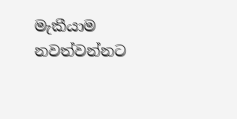මැකීයාම නවත්වන්නට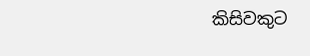කිසිවකුට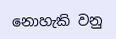නොහැකි වනු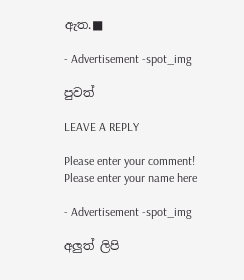ඇත.■

- Advertisement -spot_img

පුවත්

LEAVE A REPLY

Please enter your comment!
Please enter your name here

- Advertisement -spot_img

අලුත් ලිපි